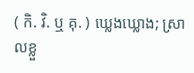( កិ. វិ. ឬ គុ. ) ឃ្លេងឃ្លោង; ស្រាលខ្លួ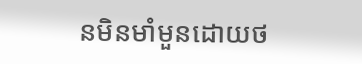នមិនមាំមួនដោយថ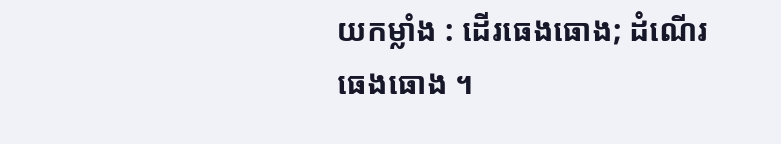យកម្លាំង : ដើរធេងធោង; ដំណើរធេងធោង ។